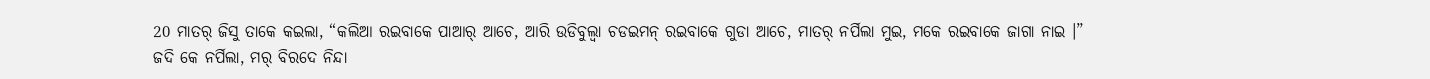20 ମାତର୍ ଜିସୁ ତାକେ କଇଲା, “କଲିଆ ରଇବାକେ ପାଆର୍ ଆଚେ, ଆରି ଉଡିବୁଲ୍ବା ଚଡଇମନ୍ ରଇବାକେ ଗୁଡା ଆଚେ, ମାତର୍ ନର୍ପିଲା ମୁଇ, ମକେ ରଇବାକେ ଜାଗା ନାଇ ।”
ଜଦି କେ ନର୍ପିଲା, ମର୍ ବିରଦେ ନିନ୍ଦା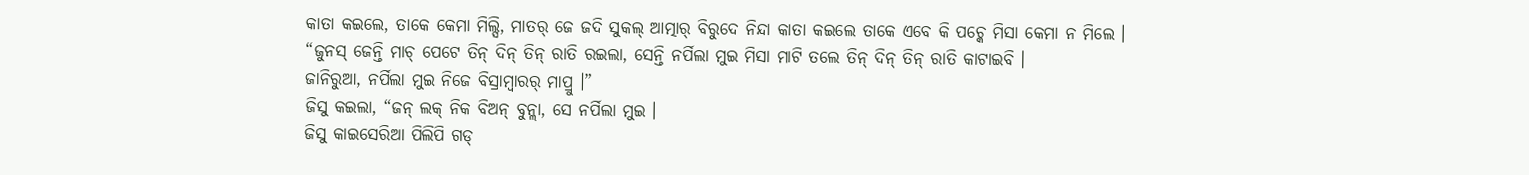କାତା କଇଲେ, ତାକେ କେମା ମିଲ୍ସି, ମାତର୍ ଜେ ଜଦି ସୁକଲ୍ ଆତ୍ମାର୍ ବିରୁଦେ ନିନ୍ଦା କାତା କଇଲେ ତାକେ ଏବେ କି ପଚ୍କେ ମିସା କେମା ନ ମିଲେ ।
“ଜୁନସ୍ ଜେନ୍ତି ମାଚ୍ ପେଟେ ତିନ୍ ଦିନ୍ ତିନ୍ ରାତି ରଇଲା, ସେନ୍ତି ନର୍ପିଲା ମୁଇ ମିସା ମାଟି ତଲେ ତିନ୍ ଦିନ୍ ତିନ୍ ରାତି କାଟାଇବି ।
ଜାନିରୁଆ, ନର୍ପିଲା ମୁଇ ନିଜେ ବିସ୍ରାମ୍ବାରର୍ ମାପ୍ରୁ ।”
ଜିସୁ କଇଲା, “ଜନ୍ ଲକ୍ ନିକ ବିଅନ୍ ବୁନ୍ଲା, ସେ ନର୍ପିଲା ମୁଇ ।
ଜିସୁ କାଇସେରିଆ ପିଲିପି ଗଡ୍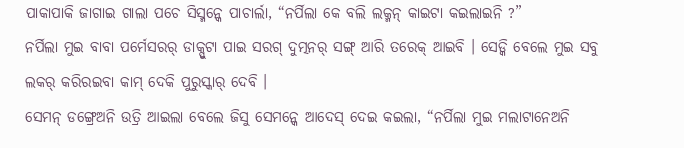ପାକାପାକି ଜାଗାଇ ଗାଲା ପଚେ ସିସ୍ମନ୍କେ ପାଚାର୍ଲା, “ନର୍ପିଲା କେ ବଲି ଲକ୍ମନ୍ କାଇଟା କଇଲାଇନି ?”
ନର୍ପିଲା ମୁଇ ବାବା ପର୍ମେସରର୍ ଡାକ୍ପୁଟା ପାଇ ସରଗ୍ ଦୁତ୍ମନର୍ ସଙ୍ଗ୍ ଆରି ତରେକ୍ ଆଇବି । ସେଡ୍କି ବେଲେ ମୁଇ ସବୁ ଲକର୍ କରିରଇବା କାମ୍ ଦେକି ପୁରୁସ୍କାର୍ ଦେବି ।
ସେମନ୍ ଡଙ୍ଗ୍ରେଅନି ଉତ୍ରି ଆଇଲା ବେଲେ ଜିସୁ ସେମନ୍କେ ଆଦେସ୍ ଦେଇ କଇଲା, “ନର୍ପିଲା ମୁଇ ମଲାଟାନେଅନି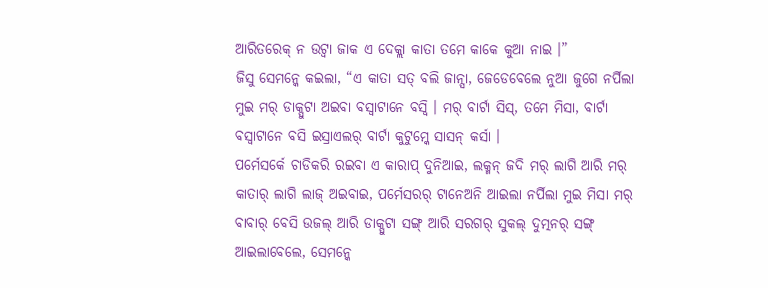ଆରିତରେକ୍ ନ ଉଟ୍ବା ଜାକ ଏ ଦେକ୍ଲା କାତା ତମେ କାକେ କୁଆ ନାଇ ।”
ଜିସୁ ସେମନ୍କେ କଇଲା, “ଏ କାତା ସତ୍ ବଲି ଜାନ୍ସା, ଜେଡେବେଲେ ନୁଆ ଜୁଗେ ନର୍ପିଲା ମୁଇ ମର୍ ଡାକ୍ପୁଟା ଅଇବା ବସ୍ବାଟାନେ ବସ୍ବି । ମର୍ ବାର୍ଟା ସିସ୍, ତମେ ମିସା, ବାର୍ଟା ବସ୍ବାଟାନେ ବସି ଇସ୍ରାଏଲର୍ ବାର୍ଟା କୁଟୁମ୍କେ ସାସନ୍ କର୍ସା ।
ପର୍ମେସର୍କେ ଚାଡିକରି ରଇବା ଏ କାରାପ୍ ଦୁନିଆଇ, ଲକ୍ମନ୍ ଜଦି ମର୍ ଲାଗି ଆରି ମର୍ କାତାର୍ ଲାଗି ଲାଜ୍ ଅଇବାଇ, ପର୍ମେସରର୍ ଟାନେଅନି ଆଇଲା ନର୍ପିଲା ମୁଇ ମିସା ମର୍ ବାବାର୍ ବେସି ଉଜଲ୍ ଆରି ଡାକ୍ପୁଟା ସଙ୍ଗ୍ ଆରି ସରଗର୍ ସୁକଲ୍ ଦୁତ୍ମନର୍ ସଙ୍ଗ୍ ଆଇଲାବେଲେ, ସେମନ୍କେ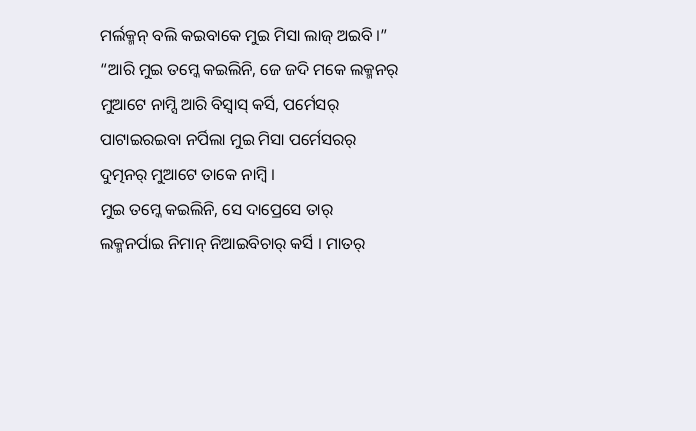ମର୍ଲକ୍ମନ୍ ବଲି କଇବାକେ ମୁଇ ମିସା ଲାଜ୍ ଅଇବି ।”
“ଆରି ମୁଇ ତମ୍କେ କଇଲିନି, ଜେ ଜଦି ମକେ ଲକ୍ମନର୍ ମୁଆଟେ ନାମ୍ସି ଆରି ବିସ୍ବାସ୍ କର୍ସି, ପର୍ମେସର୍ ପାଟାଇରଇବା ନର୍ପିଲା ମୁଇ ମିସା ପର୍ମେସରର୍ ଦୁତ୍ମନର୍ ମୁଆଟେ ତାକେ ନାମ୍ବି ।
ମୁଇ ତମ୍କେ କଇଲିନି, ସେ ଦାପ୍ରେସେ ତାର୍ ଲକ୍ମନର୍ପାଇ ନିମାନ୍ ନିଆଇବିଚାର୍ କର୍ସି । ମାତର୍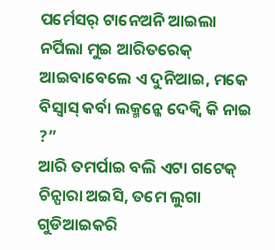ପର୍ମେସର୍ ଟାନେଅନି ଆଇଲା ନର୍ପିଲା ମୁଇ ଆରିତରେକ୍ ଆଇବାବେଲେ ଏ ଦୁନିଆଇ, ମକେ ବିସ୍ବାସ୍ କର୍ବା ଲକ୍ମନ୍କେ ଦେକ୍ବି କି ନାଇ ?”
ଆରି ତମର୍ପାଇ ବଲି ଏଟା ଗଟେକ୍ ଚିନ୍ପାରା ଅଇସି, ତମେ ଲୁଗା ଗୁଡିଆଇକରି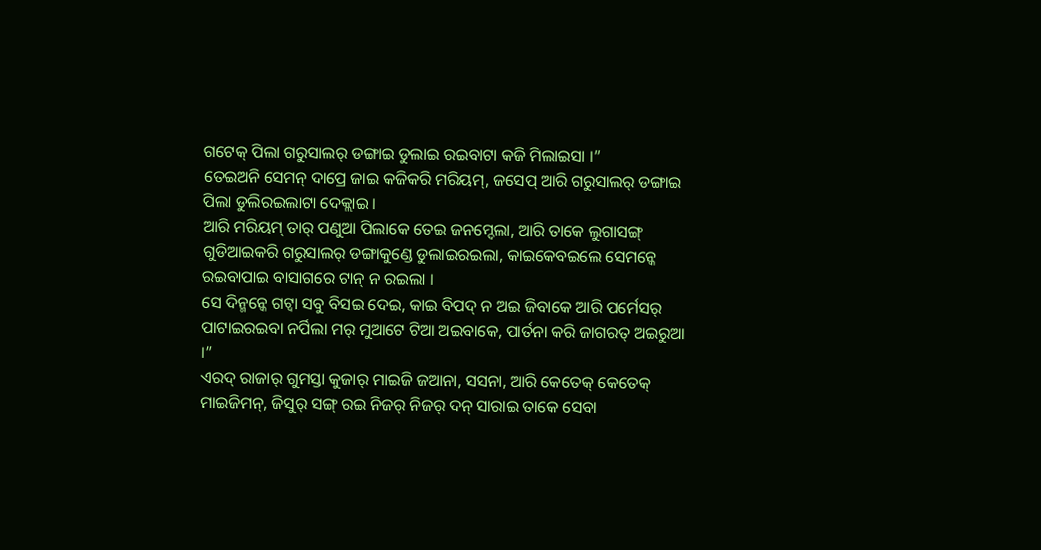ଗଟେକ୍ ପିଲା ଗରୁସାଲର୍ ଡଙ୍ଗାଇ ଡୁଲାଇ ରଇବାଟା କଜି ମିଲାଇସା ।”
ତେଇଅନି ସେମନ୍ ଦାପ୍ରେ ଜାଇ କଜିକରି ମରିୟମ୍, ଜସେପ୍ ଆରି ଗରୁସାଲର୍ ଡଙ୍ଗାଇ ପିଲା ଡୁଲିରଇଲାଟା ଦେକ୍ଲାଇ ।
ଆରି ମରିୟମ୍ ତାର୍ ପଣୁଆ ପିଲାକେ ତେଇ ଜନମ୍ଦେଲା, ଆରି ତାକେ ଲୁଗାସଙ୍ଗ୍ ଗୁଡିଆଇକରି ଗରୁସାଲର୍ ଡଙ୍ଗାକୁଣ୍ଡେ ଡୁଲାଇରଇଲା, କାଇକେବଇଲେ ସେମନ୍କେ ରଇବାପାଇ ବାସାଗରେ ଟାନ୍ ନ ରଇଲା ।
ସେ ଦିନ୍ମନ୍କେ ଗଟ୍ବା ସବୁ ବିସଇ ଦେଇ, କାଇ ବିପଦ୍ ନ ଅଇ ଜିବାକେ ଆରି ପର୍ମେସର୍ ପାଟାଇରଇବା ନର୍ପିଲା ମର୍ ମୁଆଟେ ଟିଆ ଅଇବାକେ, ପାର୍ତନା କରି ଜାଗରତ୍ ଅଇରୁଆ ।”
ଏରଦ୍ ରାଜାର୍ ଗୁମସ୍ତା କୁଜାର୍ ମାଇଜି ଜଆନା, ସସନା, ଆରି କେତେକ୍ କେତେକ୍ ମାଇଜିମନ୍, ଜିସୁର୍ ସଙ୍ଗ୍ ରଇ ନିଜର୍ ନିଜର୍ ଦନ୍ ସାରାଇ ତାକେ ସେବା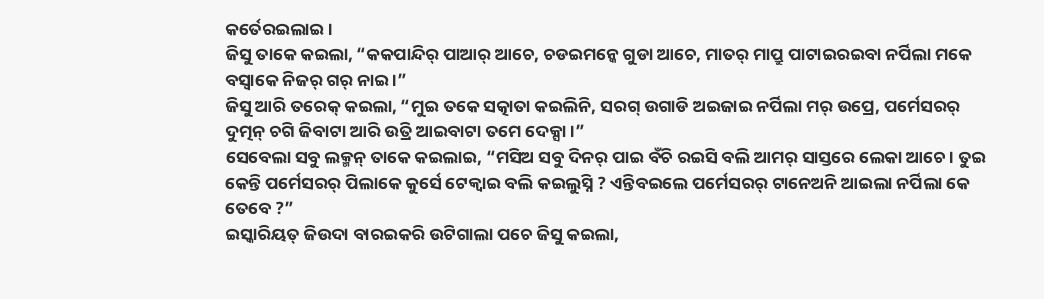କର୍ତେରଇଲାଇ ।
ଜିସୁ ତାକେ କଇଲା, “କକପାନ୍ଦିର୍ ପାଆର୍ ଆଚେ, ଚଡଇମନ୍କେ ଗୁଡା ଆଚେ, ମାତର୍ ମାପ୍ରୁ ପାଟାଇରଇବା ନର୍ପିଲା ମକେ ବସ୍ବାକେ ନିଜର୍ ଗର୍ ନାଇ ।”
ଜିସୁ ଆରି ତରେକ୍ କଇଲା, “ମୁଇ ତକେ ସତ୍କାତା କଇଲିନି, ସରଗ୍ ଉଗାଡି ଅଇଜାଇ ନର୍ପିଲା ମର୍ ଉପ୍ରେ, ପର୍ମେସରର୍ ଦୁତ୍ମନ୍ ଚଗି ଜିବାଟା ଆରି ଉତ୍ରି ଆଇବାଟା ତମେ ଦେକ୍ସା ।”
ସେବେଲା ସବୁ ଲକ୍ମନ୍ ତାକେ କଇଲାଇ, “ମସିଅ ସବୁ ଦିନର୍ ପାଇ ବଁଚି ରଇସି ବଲି ଆମର୍ ସାସ୍ତରେ ଲେକା ଆଚେ । ତୁଇ କେନ୍ତି ପର୍ମେସରର୍ ପିଲାକେ କୁର୍ସେ ଟେକ୍ବାଇ ବଲି କଇଲୁସ୍ନି ? ଏନ୍ତିବଇଲେ ପର୍ମେସରର୍ ଟାନେଅନି ଆଇଲା ନର୍ପିଲା କେ ତେବେ ?”
ଇସ୍କାରିୟତ୍ ଜିଉଦା ବାରଇକରି ଉଟିଗାଲା ପଚେ ଜିସୁ କଇଲା,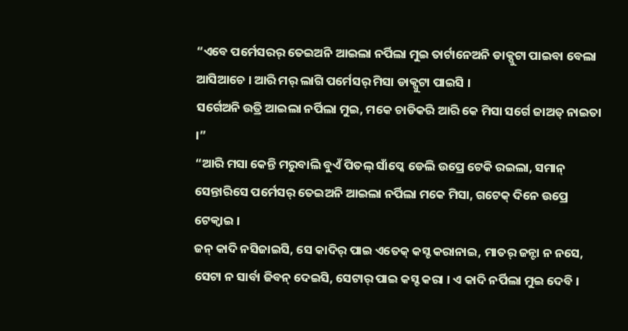“ଏବେ ପର୍ମେସରର୍ ତେଇଅନି ଆଇଲା ନର୍ପିଲା ମୁଇ ତାର୍ଟାନେଅନି ଡାକ୍ପୁଟା ପାଇବା ବେଲା ଆସିଆଚେ । ଆରି ମର୍ ଲାଗି ପର୍ମେସର୍ ମିସା ଡାକ୍ପୁଟା ପାଇସି ।
ସର୍ଗେଅନି ଉତ୍ରି ଆଇଲା ନର୍ପିଲା ମୁଇ, ମକେ ଚାଡିକରି ଆରି କେ ମିସା ସର୍ଗେ ଜାଅତ୍ ନାଇତା ।”
“ଆରି ମସା କେନ୍ତି ମରୁବାଲି ବୁଏଁ ପିତଲ୍ ସାଁପ୍କେ ଡେଲି ଉପ୍ରେ ଟେକି ରଇଲା, ସମାନ୍ ସେନ୍ତାରିସେ ପର୍ମେସର୍ ତେଇଅନି ଆଇଲା ନର୍ପିଲା ମକେ ମିସା, ଗଟେକ୍ ଦିନେ ଉପ୍ରେ ଟେକ୍ବାଇ ।
ଜନ୍ କାଦି ନସିଜାଇସି, ସେ କାଦିର୍ ପାଇ ଏତେକ୍ କସ୍ଟ କରାନାଇ, ମାତର୍ ଜନ୍ଟା ନ ନସେ, ସେଟା ନ ସାର୍ବା ଜିବନ୍ ଦେଇସି, ସେଟାର୍ ପାଇ କସ୍ଟ କରା । ଏ କାଦି ନର୍ପିଲା ମୁଇ ଦେବି ।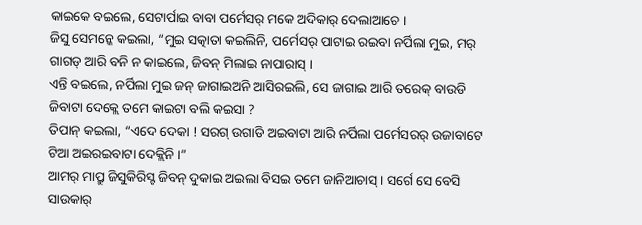କାଇକେ ବଇଲେ, ସେଟାର୍ପାଇ ବାବା ପର୍ମେସର୍ ମକେ ଅଦିକାର୍ ଦେଲାଆଚେ ।
ଜିସୁ ସେମନ୍କେ କଇଲା, “ମୁଇ ସତ୍କାତା କଇଲିନି, ପର୍ମେସର୍ ପାଟାଇ ରଇବା ନର୍ପିଲା ମୁଇ, ମର୍ ଗାଗଡ୍ ଆରି ବନି ନ କାଇଲେ, ଜିବନ୍ ମିଲାଇ ନାପାରାସ୍ ।
ଏନ୍ତି ବଇଲେ, ନର୍ପିଲା ମୁଇ ଜନ୍ ଜାଗାଇଅନି ଆସିରଇଲି, ସେ ଜାଗାଇ ଆରି ତରେକ୍ ବାଉଡି ଜିବାଟା ଦେକ୍ଲେ ତମେ କାଇଟା ବଲି କଇସା ?
ତିପାନ୍ କଇଲା, “ଏଦେ ଦେକା ! ସରଗ୍ ଉଗାଡି ଅଇବାଟା ଆରି ନର୍ପିଲା ପର୍ମେସରର୍ ଉଜାବାଟେ ଟିଆ ଅଇରଇବାଟା ଦେକ୍ଲିନି ।”
ଆମର୍ ମାପ୍ରୁ ଜିସୁକିରିସ୍ଟ ଜିବନ୍ ଦୁକାଇ ଅଇଲା ବିସଇ ତମେ ଜାନିଆଚାସ୍ । ସର୍ଗେ ସେ ବେସି ସାଉକାର୍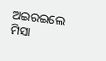ଅଇରଇଲେ ମିସା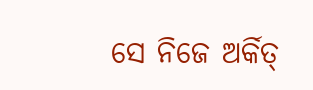ସେ ନିଜେ ଅର୍କିତ୍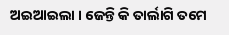ଅଇଆଇଲା । ଜେନ୍ତି କି ତାର୍ଲାଗି ତମେ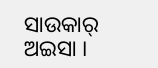ସାଉକାର୍ ଅଇସା ।